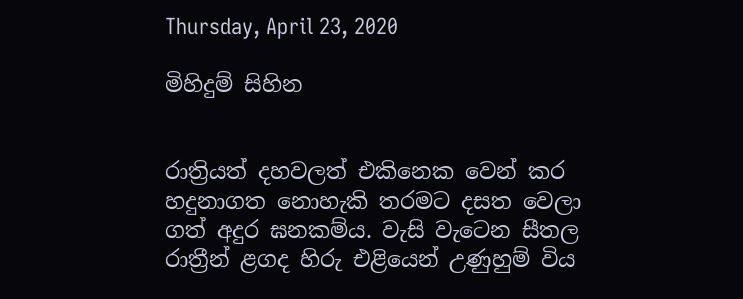Thursday, April 23, 2020

මිහිදුම් සිහින


රාත්‍රියත් දහවලත් එකිනෙක වෙන් කර හදුනාගත නොහැකි තරමට දසත වෙලා ගත් අදුර ඝනකම්ය. වැසි වැටෙන සීතල රාත්‍රීන් ළගද හිරු එළියෙන් උණුහුම් විය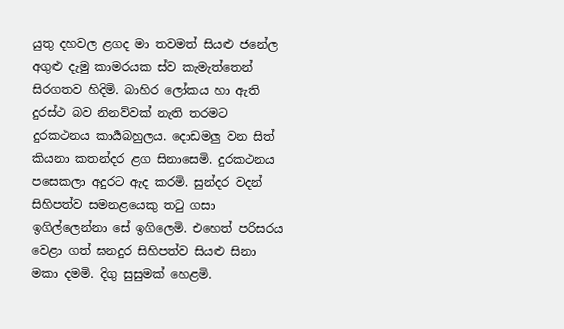යුතු දහවල ළගද මා තවමත් සියළු ජනේල අගුළු දැමු කාමරයක ස්ව කැමැත්තෙන් සිරගතව හිදිමි. බාහිර ලෝකය හා ඇති දුරස්ථ බව නිනව්වක් නැති තරමට දුරකථනය කාර්‍යබහුලය. දොඩමලු වන සිත් කියනා කතන්දර ළග සිනාසෙමි. දුරකථනය පසෙකලා අදුරට ඇද කරමි. සුන්දර වදන් සිහිපත්ව සමනළයෙකු තටු ගසා ඉගිල්ලෙන්නා සේ ඉගිලෙමි. එහෙත් පරිසරය වෙළා ගත් ඝනදුර සිහිපත්ව සියළු සිනා මකා දමමි. දිගු සුසුමක් හෙළමි.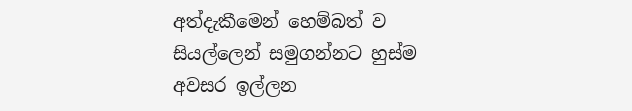අත්දැකීමෙන් හෙම්බත් ව සියල්ලෙන් සමුගන්නට හුස්ම අවසර ඉල්ලන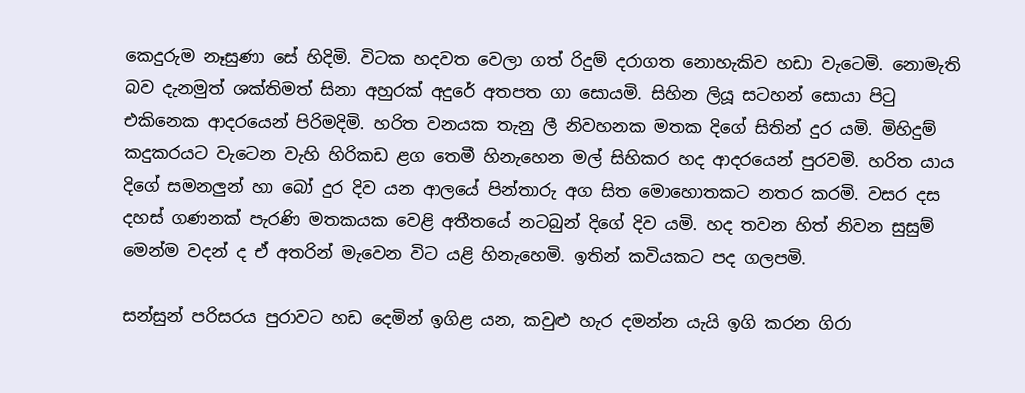කෙදුරුම නෑසුණා සේ හිදිමි. විටක හදවත වෙලා ගත් රිදුම් දරාගත නොහැකිව හඩා වැටෙමි. නොමැති බව දැනමුත් ශක්තිමත් සිනා අහුරක් අදුරේ අතපත ගා සොයමි. සිහින ලියූ සටහන් සොයා පිටු එකිනෙක ආදරයෙන් පිරිමදිමි. හරිත වනයක තැනු ලී නිවහනක මතක දිගේ සිතින් දුර යමි. මිහිදුම් කදුකරයට වැටෙන වැහි හිරිකඩ ළග තෙමී හිනැහෙන මල් සිහිකර හද ආදරයෙන් පුරවමි. හරිත යාය දිගේ සමනලුන් හා බෝ දුර දිව යන ආලයේ පින්තාරු අග සිත මොහොතකට නතර කරමි. වසර දස දහස් ගණනක් පැරණි මතකයක වෙළි අතීතයේ නටබුන් දිගේ දිව යමි. හද තවන හිත් නිවන සුසුම් මෙන්ම වදන් ද ඒ අතරින් මැවෙන විට යළි හිනැහෙමි. ඉතින් කවියකට පද ගලපමි.

සන්සුන් පරිසරය පුරාවට හඩ දෙමින් ඉගිළ යන, කවුළු හැර දමන්න යැයි ඉගි කරන ගිරා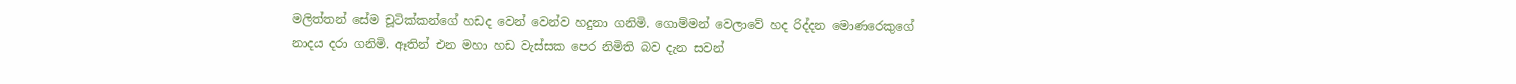මලිත්තන් සේම චූටික්කන්ගේ හඩද වෙන් වෙන්ව හදුනා ගනිමි. ගොම්මන් වෙලාවේ හද රිද්දන මොණරෙකුගේ නාදය දරා ගනිමි. ඈතින් එන මහා හඩ වැස්සක පෙර නිමිති බව දැන සවන්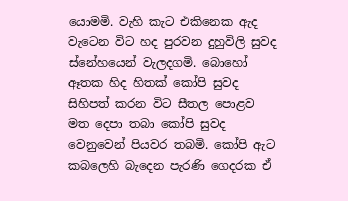යොමමි. වැහි කැට එකිනෙක ඇද වැටෙන විට හද පුරවන දුහුවිලි සුවද ස්නේහයෙන් වැලදගමි. බොහෝ ඈතක හිද හිතක් කෝපි සුවද සිහිපත් කරන විට සීතල පොළව මත දෙපා තබා කෝපි සුවද වෙනුවෙන් පියවර තබමි. කෝපි ඇට කබලෙහි බැදෙන පැරණි ගෙදරක ඒ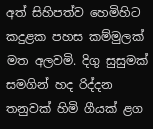අත් සිහිපත්ව හෙමිහිට කදුළක පහස කම්මුලක් මත අලවමි. දිගු සුසුමක් සමගින් හද රිද්දන තනුවක් හිමි ගීයක් ළග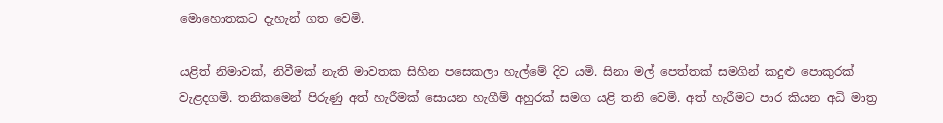මොහොතකට දැහැන් ගත වෙමි.

යළිත් නිමාවක්, නිවීමක් නැති මාවතක සිහින පසෙකලා හැල්මේ දිව යමි. සිනා මල් පෙත්තක් සමගින් කදුළු පොකුරක් වැළදගමි. තනිකමෙන් පිරුණු අත් හැරීමක් සොයන හැගීම් අහුරක් සමග ‍යළි තනි වෙමි. අත් හැරීමට පාර කියන අධි මාත්‍ර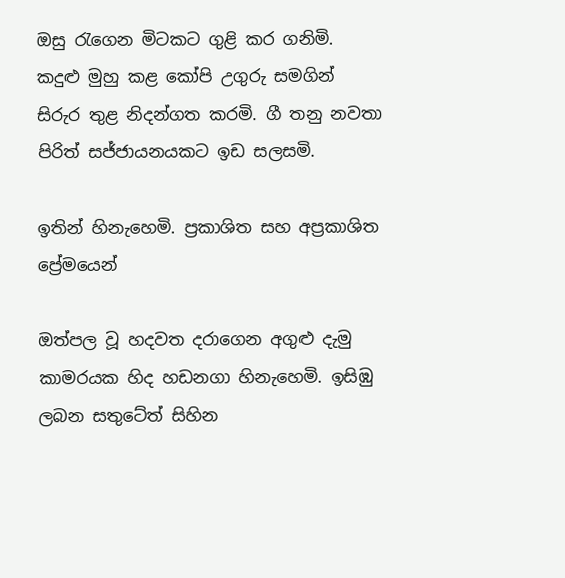ඔසු රැගෙන මිටකට ගුළි කර ගනිමි. කදුළු මුහු කළ කෝපි උගුරු සමගින් සිරුර තුළ නිදන්ගත කරමි. ගී තනු නවතා පිරිත් සජ්ජායනයකට ඉඩ සලසමි.

ඉතින් හිනැහෙමි. ප්‍රකාශිත සහ අප්‍රකාශිත ප්‍රේමයෙන්

ඔත්පල වූ හදවත දරාගෙන අගුළු දැමු කාමරයක හිද හඩනගා හිනැහෙමි. ඉසිඹු ලබන සතුටේත් සිහින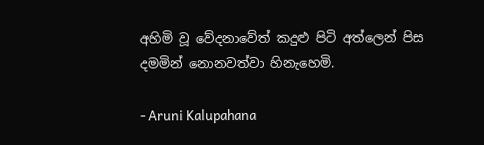අහිමි වූ වේදනාවේත් කදුළු පිටි අත්ලෙන් පිස දමමින් නොනවත්වා හිනැහෙමි.

- Aruni Kalupahana